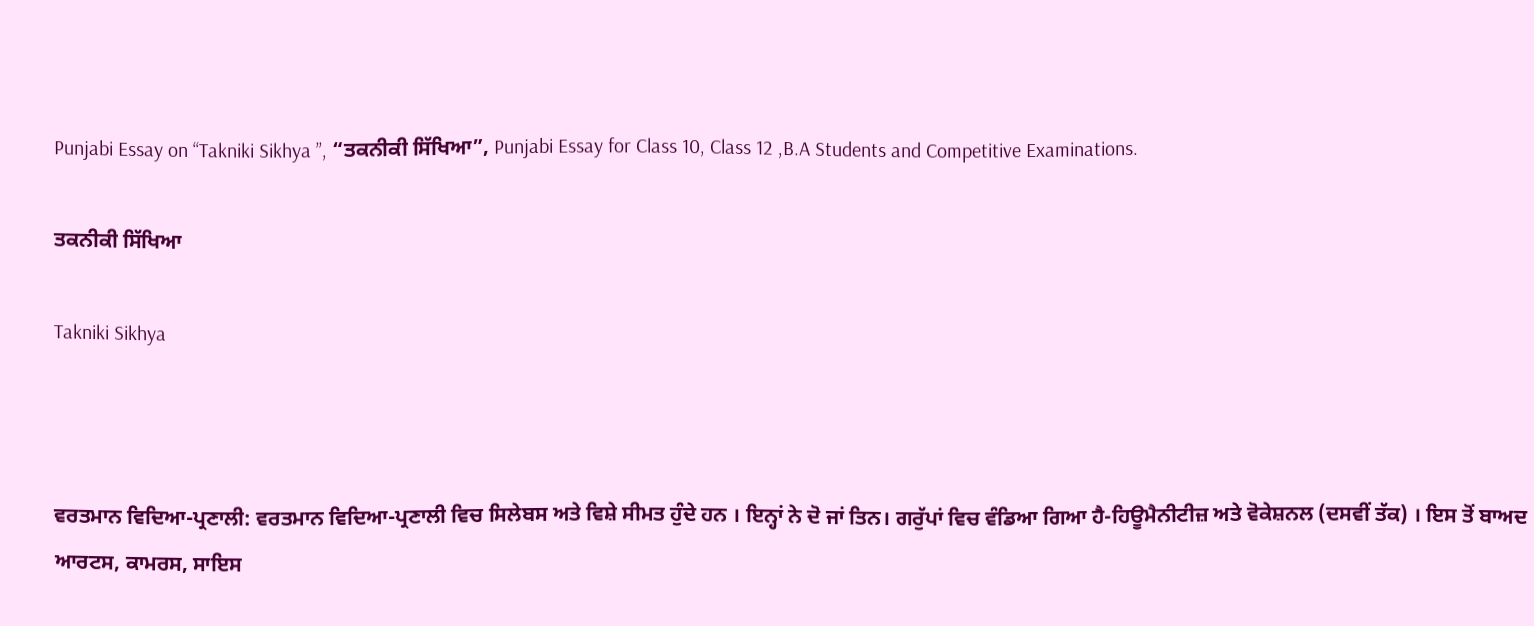Punjabi Essay on “Takniki Sikhya ”, “ਤਕਨੀਕੀ ਸਿੱਖਿਆ”, Punjabi Essay for Class 10, Class 12 ,B.A Students and Competitive Examinations.

ਤਕਨੀਕੀ ਸਿੱਖਿਆ

Takniki Sikhya



ਵਰਤਮਾਨ ਵਿਦਿਆ-ਪ੍ਰਣਾਲੀ: ਵਰਤਮਾਨ ਵਿਦਿਆ-ਪ੍ਰਣਾਲੀ ਵਿਚ ਸਿਲੇਬਸ ਅਤੇ ਵਿਸ਼ੇ ਸੀਮਤ ਹੁੰਦੇ ਹਨ । ਇਨ੍ਹਾਂ ਨੇ ਦੋ ਜਾਂ ਤਿਨ। ਗਰੁੱਪਾਂ ਵਿਚ ਵੰਡਿਆ ਗਿਆ ਹੈ-ਹਿਊਮੈਨੀਟੀਜ਼ ਅਤੇ ਵੋਕੇਸ਼ਨਲ (ਦਸਵੀਂ ਤੱਕ) । ਇਸ ਤੋਂ ਬਾਅਦ ਆਰਟਸ, ਕਾਮਰਸ, ਸਾਇਸ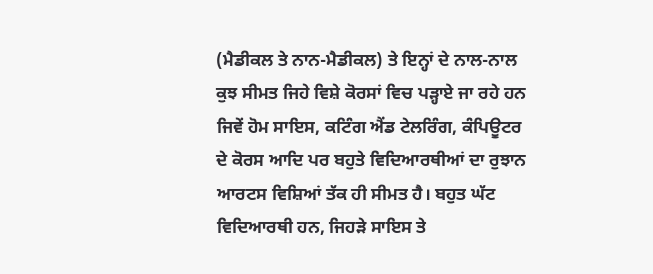(ਮੈਡੀਕਲ ਤੇ ਨਾਨ-ਮੈਡੀਕਲ) ਤੇ ਇਨ੍ਹਾਂ ਦੇ ਨਾਲ-ਨਾਲ ਕੁਝ ਸੀਮਤ ਜਿਹੇ ਵਿਸ਼ੇ ਕੋਰਸਾਂ ਵਿਚ ਪੜ੍ਹਾਏ ਜਾ ਰਹੇ ਹਨ ਜਿਵੇਂ ਹੋਮ ਸਾਇਸ, ਕਟਿੰਗ ਐਂਡ ਟੇਲਰਿੰਗ, ਕੰਪਿਊਟਰ ਦੇ ਕੋਰਸ ਆਦਿ ਪਰ ਬਹੁਤੇ ਵਿਦਿਆਰਥੀਆਂ ਦਾ ਰੁਝਾਨ ਆਰਟਸ ਵਿਸ਼ਿਆਂ ਤੱਕ ਹੀ ਸੀਮਤ ਹੈ। ਬਹੁਤ ਘੱਟ ਵਿਦਿਆਰਥੀ ਹਨ, ਜਿਹੜੇ ਸਾਇਸ ਤੇ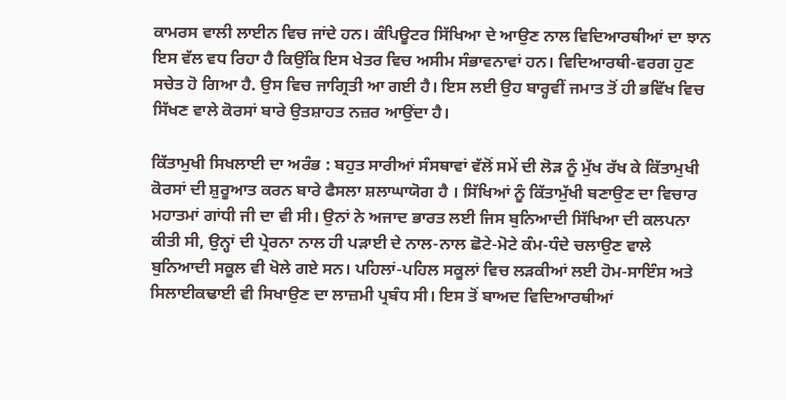ਕਾਮਰਸ ਵਾਲੀ ਲਾਈਨ ਵਿਚ ਜਾਂਦੇ ਹਨ। ਕੰਪਿਊਟਰ ਸਿੱਖਿਆ ਦੇ ਆਉਣ ਨਾਲ ਵਿਦਿਆਰਥੀਆਂ ਦਾ ਝਾਨ ਇਸ ਵੱਲ ਵਧ ਰਿਹਾ ਹੈ ਕਿਉਂਕਿ ਇਸ ਖੇਤਰ ਵਿਚ ਅਸੀਮ ਸੰਭਾਵਨਾਵਾਂ ਹਨ। ਵਿਦਿਆਰਥੀ-ਵਰਗ ਹੁਣ ਸਚੇਤ ਹੋ ਗਿਆ ਹੈ. ਉਸ ਵਿਚ ਜਾਗ੍ਰਿਤੀ ਆ ਗਈ ਹੈ। ਇਸ ਲਈ ਉਹ ਬਾਰ੍ਹਵੀਂ ਜਮਾਤ ਤੋਂ ਹੀ ਭਵਿੱਖ ਵਿਚ ਸਿੱਖਣ ਵਾਲੇ ਕੋਰਸਾਂ ਬਾਰੇ ਉਤਸ਼ਾਹਤ ਨਜ਼ਰ ਆਉਂਦਾ ਹੈ।

ਕਿੱਤਾਮੁਖੀ ਸਿਖਲਾਈ ਦਾ ਅਰੰਭ : ਬਹੁਤ ਸਾਰੀਆਂ ਸੰਸਥਾਵਾਂ ਵੱਲੋਂ ਸਮੇਂ ਦੀ ਲੋੜ ਨੂੰ ਮੁੱਖ ਰੱਖ ਕੇ ਕਿੱਤਾਮੁਖੀ ਕੋਰਸਾਂ ਦੀ ਸ਼ੁਰੂਆਤ ਕਰਨ ਬਾਰੇ ਫੈਸਲਾ ਸ਼ਲਾਘਾਯੋਗ ਹੈ । ਸਿੱਖਿਆਂ ਨੂੰ ਕਿੱਤਾਮੁੱਖੀ ਬਣਾਉਣ ਦਾ ਵਿਚਾਰ ਮਹਾਤਮਾਂ ਗਾਂਧੀ ਜੀ ਦਾ ਵੀ ਸੀ। ਉਨਾਂ ਨੇ ਅਜਾਦ ਭਾਰਤ ਲਈ ਜਿਸ ਬੁਨਿਆਦੀ ਸਿੱਖਿਆ ਦੀ ਕਲਪਨਾ ਕੀਤੀ ਸੀ, ਉਨ੍ਹਾਂ ਦੀ ਪ੍ਰੇਰਨਾ ਨਾਲ ਹੀ ਪੜਾਈ ਦੇ ਨਾਲ-ਨਾਲ ਛੋਟੇ-ਮੋਟੇ ਕੰਮ-ਧੰਦੇ ਚਲਾਉਣ ਵਾਲੇ ਬੁਨਿਆਦੀ ਸਕੂਲ ਵੀ ਖੋਲੇ ਗਏ ਸਨ। ਪਹਿਲਾਂ-ਪਹਿਲ ਸਕੂਲਾਂ ਵਿਚ ਲੜਕੀਆਂ ਲਈ ਹੋਮ-ਸਾਇੰਸ ਅਤੇ ਸਿਲਾਈਕਢਾਈ ਵੀ ਸਿਖਾਉਣ ਦਾ ਲਾਜ਼ਮੀ ਪ੍ਰਬੰਧ ਸੀ। ਇਸ ਤੋਂ ਬਾਅਦ ਵਿਦਿਆਰਥੀਆਂ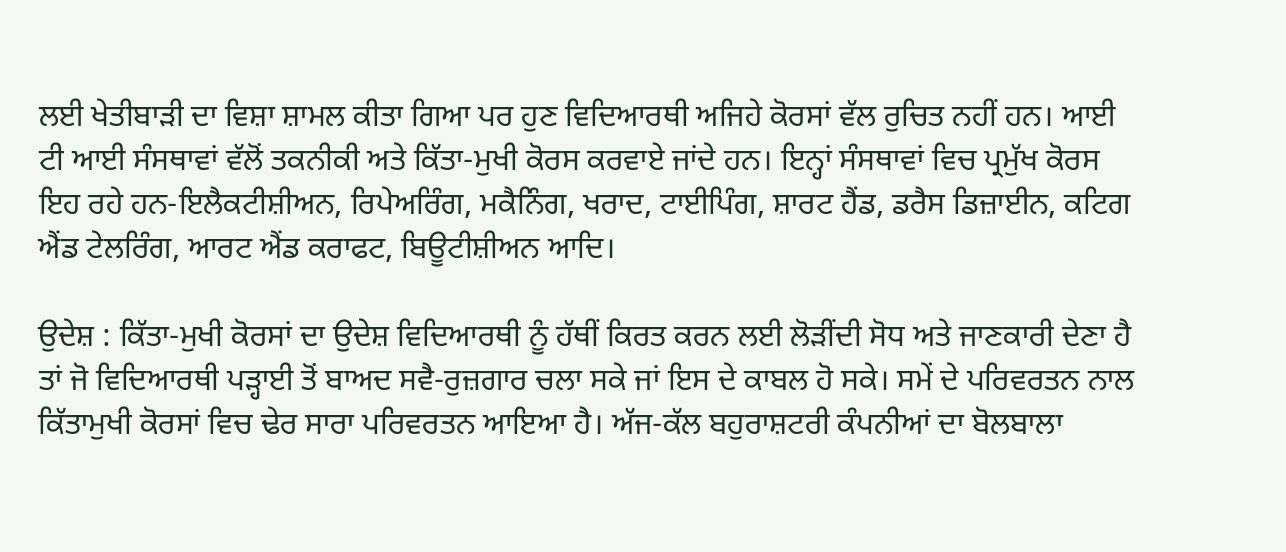ਲਈ ਖੇਤੀਬਾੜੀ ਦਾ ਵਿਸ਼ਾ ਸ਼ਾਮਲ ਕੀਤਾ ਗਿਆ ਪਰ ਹੁਣ ਵਿਦਿਆਰਥੀ ਅਜਿਹੇ ਕੋਰਸਾਂ ਵੱਲ ਰੁਚਿਤ ਨਹੀਂ ਹਨ। ਆਈ ਟੀ ਆਈ ਸੰਸਥਾਵਾਂ ਵੱਲੋਂ ਤਕਨੀਕੀ ਅਤੇ ਕਿੱਤਾ-ਮੁਖੀ ਕੋਰਸ ਕਰਵਾਏ ਜਾਂਦੇ ਹਨ। ਇਨ੍ਹਾਂ ਸੰਸਥਾਵਾਂ ਵਿਚ ਪ੍ਰਮੁੱਖ ਕੋਰਸ ਇਹ ਰਹੇ ਹਨ-ਇਲੈਕਟੀਸ਼ੀਅਨ, ਰਿਪੇਅਰਿੰਗ, ਮਕੈਨਿੰਗ, ਖਰਾਦ, ਟਾਈਪਿੰਗ, ਸ਼ਾਰਟ ਹੈਂਡ, ਡਰੈਸ ਡਿਜ਼ਾਈਨ, ਕਟਿਗ ਐਂਡ ਟੇਲਰਿੰਗ, ਆਰਟ ਐਂਡ ਕਰਾਫਟ, ਬਿਊਟੀਸ਼ੀਅਨ ਆਦਿ।

ਉਦੇਸ਼ : ਕਿੱਤਾ-ਮੁਖੀ ਕੋਰਸਾਂ ਦਾ ਉਦੇਸ਼ ਵਿਦਿਆਰਥੀ ਨੂੰ ਹੱਥੀਂ ਕਿਰਤ ਕਰਨ ਲਈ ਲੋੜੀਂਦੀ ਸੋਧ ਅਤੇ ਜਾਣਕਾਰੀ ਦੇਣਾ ਹੈ ਤਾਂ ਜੋ ਵਿਦਿਆਰਥੀ ਪੜ੍ਹਾਈ ਤੋਂ ਬਾਅਦ ਸਵੈ-ਰੁਜ਼ਗਾਰ ਚਲਾ ਸਕੇ ਜਾਂ ਇਸ ਦੇ ਕਾਬਲ ਹੋ ਸਕੇ। ਸਮੇਂ ਦੇ ਪਰਿਵਰਤਨ ਨਾਲ ਕਿੱਤਾਮੁਖੀ ਕੋਰਸਾਂ ਵਿਚ ਢੇਰ ਸਾਰਾ ਪਰਿਵਰਤਨ ਆਇਆ ਹੈ। ਅੱਜ-ਕੱਲ ਬਹੁਰਾਸ਼ਟਰੀ ਕੰਪਨੀਆਂ ਦਾ ਬੋਲਬਾਲਾ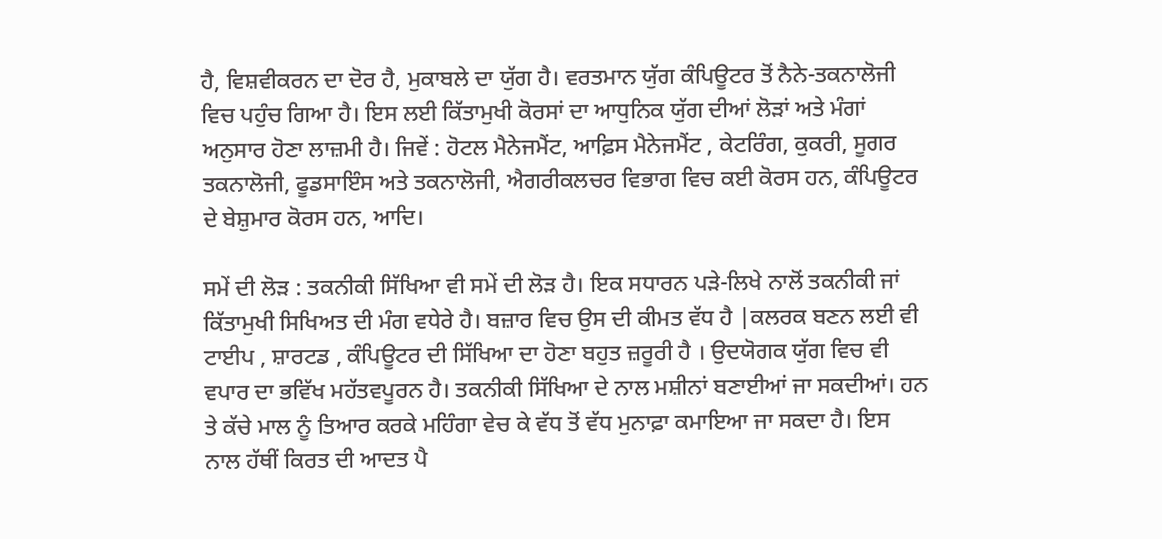ਹੈ, ਵਿਸ਼ਵੀਕਰਨ ਦਾ ਦੋਰ ਹੈ, ਮੁਕਾਬਲੇ ਦਾ ਯੁੱਗ ਹੈ। ਵਰਤਮਾਨ ਯੁੱਗ ਕੰਪਿਊਟਰ ਤੋਂ ਨੈਨੇ-ਤਕਨਾਲੋਜੀ ਵਿਚ ਪਹੁੰਚ ਗਿਆ ਹੈ। ਇਸ ਲਈ ਕਿੱਤਾਮੁਖੀ ਕੋਰਸਾਂ ਦਾ ਆਧੁਨਿਕ ਯੁੱਗ ਦੀਆਂ ਲੋੜਾਂ ਅਤੇ ਮੰਗਾਂ ਅਨੁਸਾਰ ਹੋਣਾ ਲਾਜ਼ਮੀ ਹੈ। ਜਿਵੇਂ : ਹੋਟਲ ਮੈਨੇਜਮੈਂਟ, ਆਫ਼ਿਸ ਮੈਨੇਜਮੈਂਟ , ਕੇਟਰਿੰਗ, ਕੁਕਰੀ, ਸੂਗਰ ਤਕਨਾਲੋਜੀ, ਫੂਡਸਾਇੰਸ ਅਤੇ ਤਕਨਾਲੋਜੀ, ਐਗਰੀਕਲਚਰ ਵਿਭਾਗ ਵਿਚ ਕਈ ਕੋਰਸ ਹਨ, ਕੰਪਿਊਟਰ ਦੇ ਬੇਸ਼ੁਮਾਰ ਕੋਰਸ ਹਨ, ਆਦਿ।

ਸਮੇਂ ਦੀ ਲੋੜ : ਤਕਨੀਕੀ ਸਿੱਖਿਆ ਵੀ ਸਮੇਂ ਦੀ ਲੋੜ ਹੈ। ਇਕ ਸਧਾਰਨ ਪੜੇ-ਲਿਖੇ ਨਾਲੋਂ ਤਕਨੀਕੀ ਜਾਂ ਕਿੱਤਾਮੁਖੀ ਸਿਖਿਅਤ ਦੀ ਮੰਗ ਵਧੇਰੇ ਹੈ। ਬਜ਼ਾਰ ਵਿਚ ਉਸ ਦੀ ਕੀਮਤ ਵੱਧ ਹੈ |ਕਲਰਕ ਬਣਨ ਲਈ ਵੀ ਟਾਈਪ , ਸ਼ਾਰਟਡ , ਕੰਪਿਊਟਰ ਦੀ ਸਿੱਖਿਆ ਦਾ ਹੋਣਾ ਬਹੁਤ ਜ਼ਰੂਰੀ ਹੈ । ਉਦਯੋਗਕ ਯੁੱਗ ਵਿਚ ਵੀ ਵਪਾਰ ਦਾ ਭਵਿੱਖ ਮਹੱਤਵਪੂਰਨ ਹੈ। ਤਕਨੀਕੀ ਸਿੱਖਿਆ ਦੇ ਨਾਲ ਮਸ਼ੀਨਾਂ ਬਣਾਈਆਂ ਜਾ ਸਕਦੀਆਂ। ਹਨ ਤੇ ਕੱਚੇ ਮਾਲ ਨੂੰ ਤਿਆਰ ਕਰਕੇ ਮਹਿੰਗਾ ਵੇਚ ਕੇ ਵੱਧ ਤੋਂ ਵੱਧ ਮੁਨਾਫ਼ਾ ਕਮਾਇਆ ਜਾ ਸਕਦਾ ਹੈ। ਇਸ ਨਾਲ ਹੱਥੀਂ ਕਿਰਤ ਦੀ ਆਦਤ ਪੈ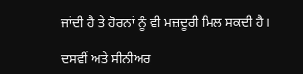ਜਾਂਦੀ ਹੈ ਤੇ ਹੋਰਨਾਂ ਨੂੰ ਵੀ ਮਜ਼ਦੂਰੀ ਮਿਲ ਸਕਦੀ ਹੈ।

ਦਸਵੀਂ ਅਤੇ ਸੀਨੀਅਰ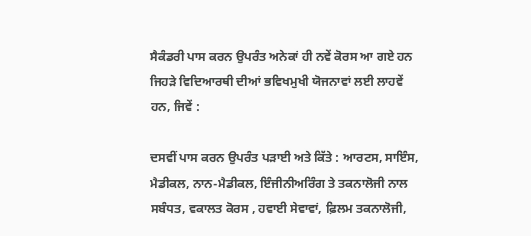ਸੈਕੰਡਰੀ ਪਾਸ ਕਰਨ ਉਪਰੰਤ ਅਨੇਕਾਂ ਹੀ ਨਵੇਂ ਕੋਰਸ ਆ ਗਏ ਹਨ ਜਿਹੜੇ ਵਿਦਿਆਰਥੀ ਦੀਆਂ ਭਵਿਖਮੁਖੀ ਯੋਜਨਾਵਾਂ ਲਈ ਲਾਹਵੇਂ ਹਨ, ਜਿਵੇਂ :

ਦਸਵੀਂ ਪਾਸ ਕਰਨ ਉਪਰੰਤ ਪੜਾਈ ਅਤੇ ਕਿੱਤੇ : ਆਰਟਸ, ਸਾਇੰਸ, ਮੈਡੀਕਲ, ਨਾਨ-ਮੈਡੀਕਲ, ਇੰਜੀਨੀਅਰਿੰਗ ਤੇ ਤਕਨਾਲੋਜੀ ਨਾਲ ਸਬੰਧਤ, ਵਕਾਲਤ ਕੋਰਸ , ਹਵਾਈ ਸੇਵਾਵਾਂ, ਫ਼ਿਲਮ ਤਕਨਾਲੋਜੀ,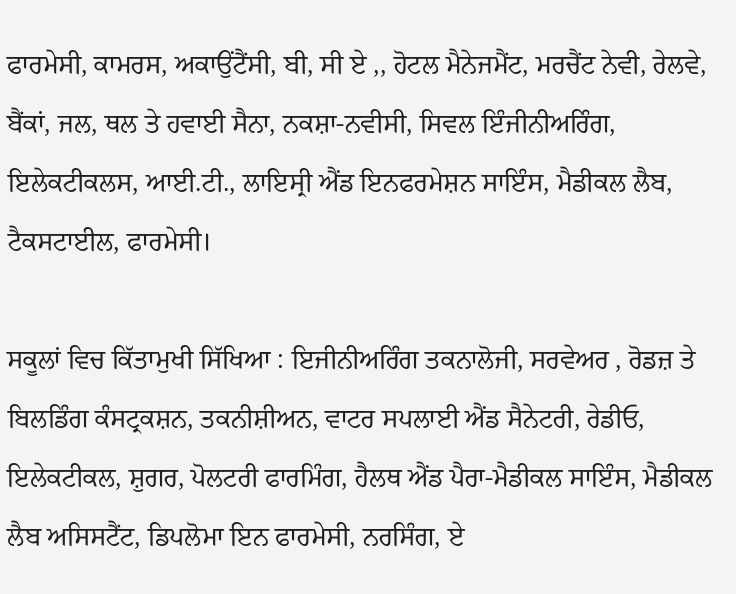ਫਾਰਮੇਸੀ, ਕਾਮਰਸ, ਅਕਾਉਂਟੈਂਸੀ, ਬੀ, ਸੀ ਏ ,, ਹੋਟਲ ਮੈਨੇਜਮੈਂਟ, ਮਰਚੈਂਟ ਨੇਵੀ, ਰੇਲਵੇ, ਬੈਂਕਾਂ, ਜਲ, ਥਲ ਤੇ ਹਵਾਈ ਸੈਨਾ, ਨਕਸ਼ਾ-ਨਵੀਸੀ, ਸਿਵਲ ਇੰਜੀਨੀਅਰਿੰਗ, ਇਲੇਕਟੀਕਲਸ, ਆਈ.ਟੀ., ਲਾਇਸ੍ਰੀ ਐਂਡ ਇਨਫਰਮੇਸ਼ਨ ਸਾਇੰਸ, ਮੈਡੀਕਲ ਲੈਬ, ਟੈਕਸਟਾਈਲ, ਫਾਰਮੇਸੀ।

ਸਕੂਲਾਂ ਵਿਚ ਕਿੱਤਾਮੁਖੀ ਸਿੱਖਿਆ : ਇਜੀਨੀਅਰਿੰਗ ਤਕਨਾਲੋਜੀ, ਸਰਵੇਅਰ , ਰੋਡਜ਼ ਤੇ ਬਿਲਡਿੰਗ ਕੰਸਟ੍ਰਕਸ਼ਨ, ਤਕਨੀਸ਼ੀਅਨ, ਵਾਟਰ ਸਪਲਾਈ ਐਂਡ ਸੈਨੇਟਰੀ, ਰੇਡੀਓ, ਇਲੇਕਟੀਕਲ, ਸ਼ੁਗਰ, ਪੋਲਟਰੀ ਫਾਰਮਿੰਗ, ਹੈਲਥ ਐਂਡ ਪੈਰਾ-ਮੈਡੀਕਲ ਸਾਇੰਸ, ਮੈਡੀਕਲ ਲੈਬ ਅਸਿਸਟੈਂਟ, ਡਿਪਲੋਮਾ ਇਨ ਫਾਰਮੇਸੀ, ਨਰਸਿੰਗ, ਏ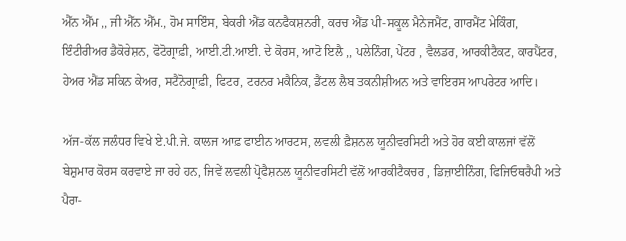ਐੱਨ ਐੱਮ ,, ਜੀ ਐੱਨ ਐੱਮ., ਹੋਮ ਸਾਇੰਸ, ਬੇਕਰੀ ਐਂਡ ਕਨਫੈਕਸ਼ਨਰੀ, ਕਰਚ ਐਂਡ ਪੀ-ਸਕੂਲ ਮੈਨੇਜਮੈਂਟ, ਗਾਰਮੈਂਟ ਮੇਕਿੰਗ, ਇੰਟੀਰੀਅਰ ਡੈਕੋਰੇਸ਼ਨ, ਫੋਟੋਗ੍ਰਾਫ਼ੀ, ਆਈ.ਟੀ.ਆਈ. ਦੇ ਕੋਰਸ, ਆਟੋ ਇਲੈ ,, ਪਲੇਨਿੰਗ, ਪੇਂਟਰ , ਵੈਲਡਰ, ਆਰਕੀਟੈਕਟ, ਕਾਰਪੈਂਟਰ, ਹੇਅਰ ਐਂਡ ਸਕਿਨ ਕੇਅਰ, ਸਟੈਨੋਗ੍ਰਾਫ਼ੀ, ਫਿਟਰ, ਟਰਨਰ ਮਕੈਨਿਕ, ਡੈਂਟਲ ਲੈਬ ਤਕਨੀਸ਼ੀਅਨ ਅਤੇ ਵਾਇਰਸ ਆਪਰੇਟਰ ਆਦਿ।

ਅੱਜ-ਕੱਲ ਜਲੰਧਰ ਵਿਖੇ ਏ.ਪੀ.ਜੇ. ਕਾਲਜ ਆਫ਼ ਫਾਈਨ ਆਰਟਸ, ਲਵਲੀ ਫ਼ੈਸ਼ਨਲ ਯੂਨੀਵਰਸਿਟੀ ਅਤੇ ਹੋਰ ਕਈ ਕਾਲਜਾਂ ਵੱਲੋਂ ਬੇਸ਼ੁਮਾਰ ਕੋਰਸ ਕਰਵਾਏ ਜਾ ਰਹੇ ਹਨ, ਜਿਵੇਂ ਲਵਲੀ ਪ੍ਰੋਫੈਸ਼ਨਲ ਯੂਨੀਵਰਸਿਟੀ ਵੱਲੋਂ ਆਰਕੀਟੈਕਚਰ , ਡਿਜ਼ਾਈਨਿੰਗ, ਫਿਜਿਓਥਰੈਪੀ ਅਤੇ ਪੈਰਾ-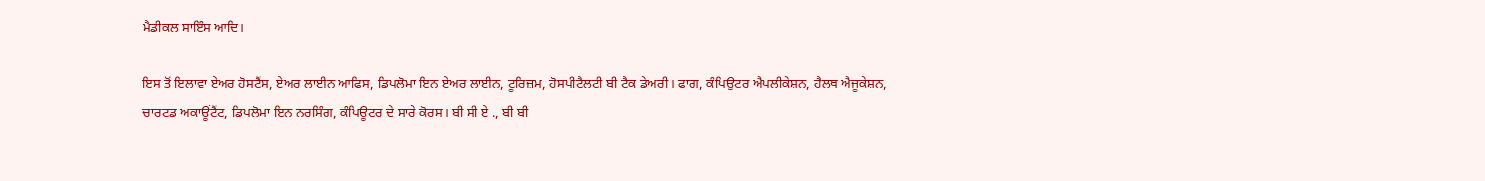ਮੈਡੀਕਲ ਸਾਇੰਸ ਆਦਿ।

ਇਸ ਤੋਂ ਇਲਾਵਾ ਏਅਰ ਹੋਸਟੈਂਸ, ਏਅਰ ਲਾਈਨ ਆਫਿਸ, ਡਿਪਲੋਮਾ ਇਨ ਏਅਰ ਲਾਈਨ, ਟੂਰਿਜ਼ਮ, ਹੋਸਪੀਟੈਲਟੀ ਬੀ ਟੈਕ ਡੇਅਰੀ। ਫਾਗ, ਕੰਪਿਉਟਰ ਐਪਲੀਕੇਸ਼ਨ, ਹੈਲਥ ਐਜੂਕੇਸ਼ਨ, ਚਾਰਟਡ ਅਕਾਊਂਟੈਂਟ, ਡਿਪਲੋਮਾ ਇਨ ਨਰਸਿੰਗ, ਕੰਪਿਊਟਰ ਦੇ ਸਾਰੇ ਕੋਰਸ। ਬੀ ਸੀ ਏ ., ਬੀ ਬੀ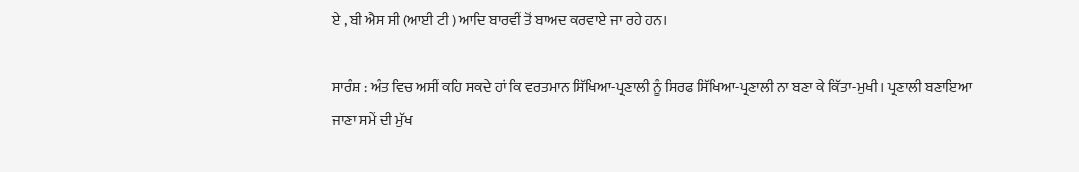ਏ , ਬੀ ਐਸ ਸੀ (ਆਈ ਟੀ ) ਆਦਿ ਬਾਰਵੀਂ ਤੋਂ ਬਾਅਦ ਕਰਵਾਏ ਜਾ ਰਹੇ ਹਨ।

ਸਾਰੰਸ਼ : ਅੰਤ ਵਿਚ ਅਸੀਂ ਕਹਿ ਸਕਦੇ ਹਾਂ ਕਿ ਵਰਤਮਾਨ ਸਿੱਖਿਆ-ਪ੍ਰਣਾਲੀ ਨੂੰ ਸਿਰਫ ਸਿੱਖਿਆ-ਪ੍ਰਣਾਲੀ ਨਾ ਬਣਾ ਕੇ ਕਿੱਤਾ-ਮੁਖੀ। ਪ੍ਰਣਾਲੀ ਬਣਾਇਆ ਜਾਣਾ ਸਮੇਂ ਦੀ ਮੁੱਖ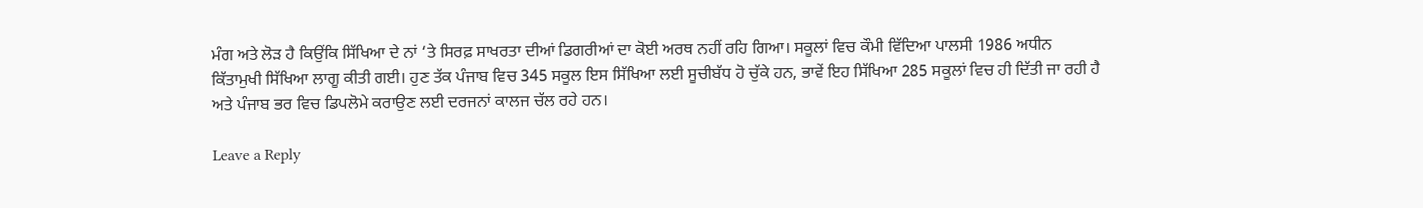ਮੰਗ ਅਤੇ ਲੋੜ ਹੈ ਕਿਉਂਕਿ ਸਿੱਖਿਆ ਦੇ ਨਾਂ ‘ਤੇ ਸਿਰਫ਼ ਸਾਖਰਤਾ ਦੀਆਂ ਡਿਗਰੀਆਂ ਦਾ ਕੋਈ ਅਰਥ ਨਹੀਂ ਰਹਿ ਗਿਆ। ਸਕੂਲਾਂ ਵਿਚ ਕੌਮੀ ਵਿੱਦਿਆ ਪਾਲਸੀ 1986 ਅਧੀਨ ਕਿੱਤਾਮੁਖੀ ਸਿੱਖਿਆ ਲਾਗੂ ਕੀਤੀ ਗਈ। ਹੁਣ ਤੱਕ ਪੰਜਾਬ ਵਿਚ 345 ਸਕੂਲ ਇਸ ਸਿੱਖਿਆ ਲਈ ਸੂਚੀਬੱਧ ਹੋ ਚੁੱਕੇ ਹਨ, ਭਾਵੇਂ ਇਹ ਸਿੱਖਿਆ 285 ਸਕੂਲਾਂ ਵਿਚ ਹੀ ਦਿੱਤੀ ਜਾ ਰਹੀ ਹੈ ਅਤੇ ਪੰਜਾਬ ਭਰ ਵਿਚ ਡਿਪਲੋਮੇ ਕਰਾਉਣ ਲਈ ਦਰਜਨਾਂ ਕਾਲਜ ਚੱਲ ਰਹੇ ਹਨ।

Leave a Reply